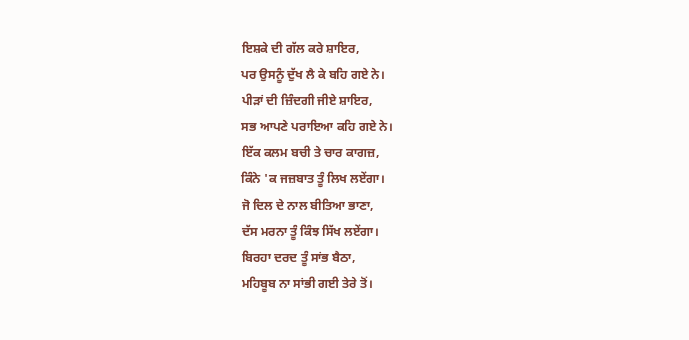ਇਸ਼ਕੇ ਦੀ ਗੱਲ ਕਰੇ ਸ਼ਾਇਰ,
ਪਰ ਉਸਨੂੰ ਦੁੱਖ ਲੈ ਕੇ ਬਹਿ ਗਏ ਨੇ।
ਪੀੜਾਂ ਦੀ ਜ਼ਿੰਦਗੀ ਜੀਏ ਸ਼ਾਇਰ,
ਸਭ ਆਪਣੇ ਪਰਾਇਆ ਕਹਿ ਗਏ ਨੇ।
ਇੱਕ ਕਲਮ ਬਚੀ ਤੇ ਚਾਰ ਕਾਗਜ਼,
ਕਿੰਨੇ 'ਕ ਜਜ਼ਬਾਤ ਤੂੰ ਲਿਖ ਲਏਂਗਾ।
ਜੋ ਦਿਲ ਦੇ ਨਾਲ ਬੀਤਿਆ ਭਾਣਾ,
ਦੱਸ ਮਰਨਾ ਤੂੰ ਕਿੰਝ ਸਿੱਖ ਲਏਂਗਾ।
ਬਿਰਹਾ ਦਰਦ ਤੂੰ ਸਾਂਭ ਬੈਠਾ,
ਮਹਿਬੂਬ ਨਾ ਸਾਂਭੀ ਗਈ ਤੇਰੇ ਤੋਂ।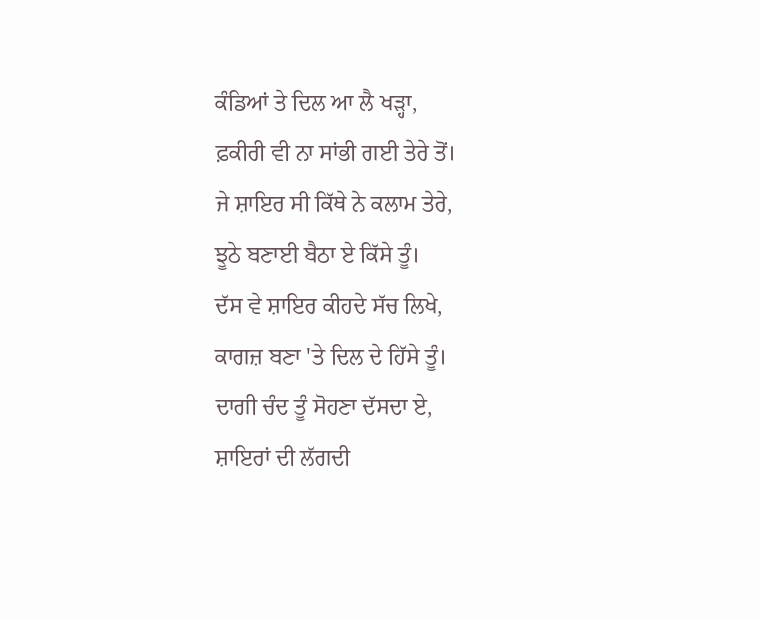ਕੰਡਿਆਂ ਤੇ ਦਿਲ ਆ ਲੈ ਖੜ੍ਹਾ,
ਫ਼ਕੀਰੀ ਵੀ ਨਾ ਸਾਂਭੀ ਗਈ ਤੇਰੇ ਤੋਂ।
ਜੇ ਸ਼ਾਇਰ ਸੀ ਕਿੱਥੇ ਨੇ ਕਲਾਮ ਤੇਰੇ,
ਝੂਠੇ ਬਣਾਈ ਬੈਠਾ ਏ ਕਿੱਸੇ ਤੂੰ।
ਦੱਸ ਵੇ ਸ਼ਾਇਰ ਕੀਹਦੇ ਸੱਚ ਲਿਖੇ,
ਕਾਗਜ਼ ਬਣਾ 'ਤੇ ਦਿਲ ਦੇ ਹਿੱਸੇ ਤੂੰ।
ਦਾਗੀ ਚੰਦ ਤੂੰ ਸੋਹਣਾ ਦੱਸਦਾ ਏ,
ਸ਼ਾਇਰਾਂ ਦੀ ਲੱਗਦੀ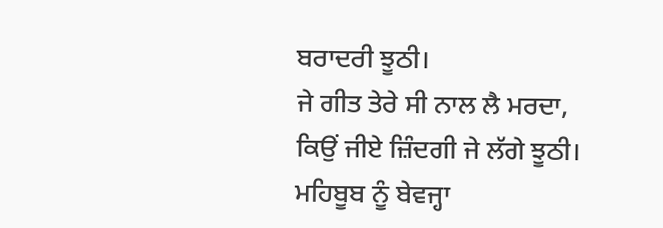ਬਰਾਦਰੀ ਝੂਠੀ।
ਜੇ ਗੀਤ ਤੇਰੇ ਸੀ ਨਾਲ ਲੈ ਮਰਦਾ,
ਕਿਉਂ ਜੀਏ ਜ਼ਿੰਦਗੀ ਜੇ ਲੱਗੇ ਝੂਠੀ।
ਮਹਿਬੂਬ ਨੂੰ ਬੇਵਜ੍ਹਾ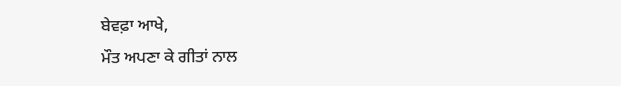ਬੇਵਫ਼ਾ ਆਖੇ,
ਮੌਤ ਅਪਣਾ ਕੇ ਗੀਤਾਂ ਨਾਲ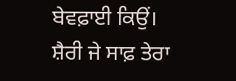ਬੇਵਫ਼ਾਈ ਕਿਉਂ।
ਸ਼ੈਰੀ ਜੇ ਸਾਫ਼ ਤੇਰਾ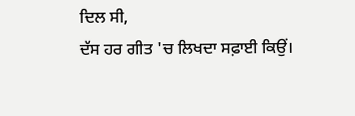ਦਿਲ ਸੀ,
ਦੱਸ ਹਰ ਗੀਤ 'ਚ ਲਿਖਦਾ ਸਫ਼ਾਈ ਕਿਉਂ।